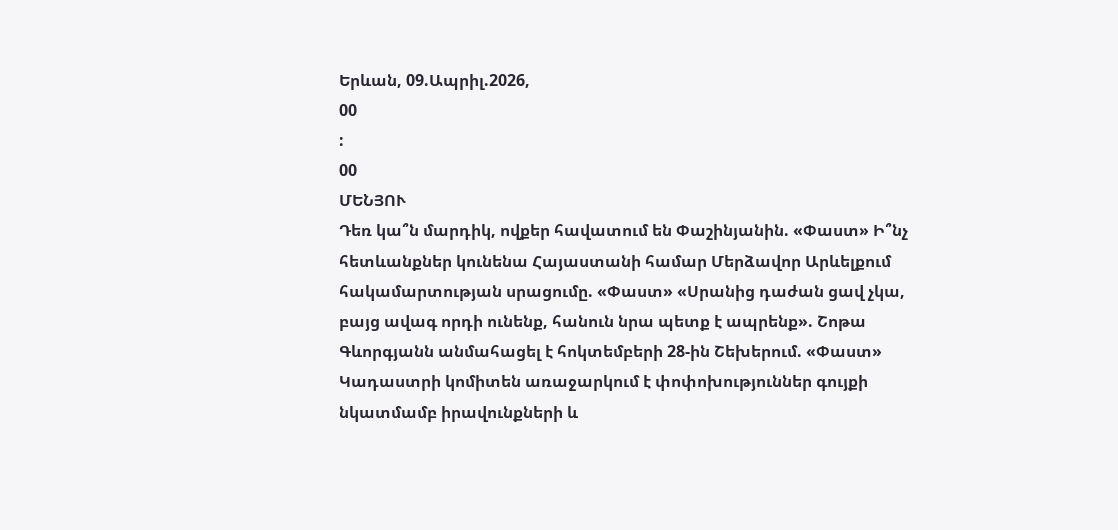Երևան, 09.Ապրիլ.2026,
00
:
00
ՄԵՆՅՈՒ
Դեռ կա՞ն մարդիկ, ովքեր հավատում են Փաշինյանին. «Փաստ» Ի՞նչ հետևանքներ կունենա Հայաստանի համար Մերձավոր Արևելքում հակամարտության սրացումը. «Փաստ» «Սրանից դաժան ցավ չկա, բայց ավագ որդի ունենք, հանուն նրա պետք է ապրենք». Շոթա Գևորգյանն անմահացել է հոկտեմբերի 28-ին Շեխերում. «Փաստ» Կադաստրի կոմիտեն առաջարկում է փոփոխություններ գույքի նկատմամբ իրավունքների և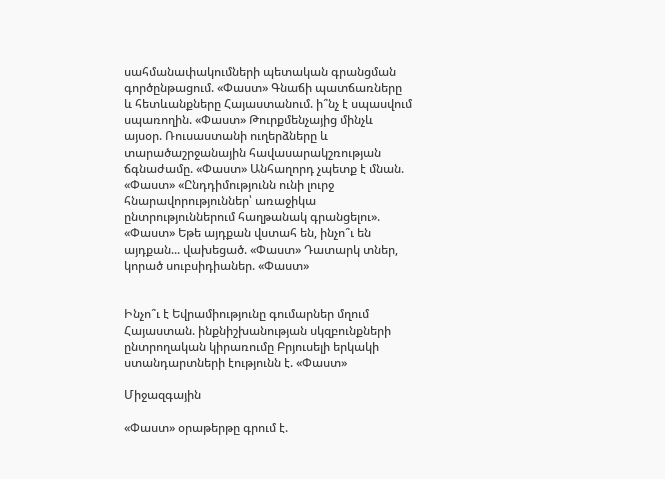սահմանափակումների պետական գրանցման գործընթացում. «Փաստ» Գնաճի պատճառները և հետևանքները Հայաստանում. ի՞նչ է սպասվում սպառողին. «Փաստ» Թուրքմենչայից մինչև այսօր. Ռուսաստանի ուղերձները և տարածաշրջանային հավասարակշռության ճգնաժամը. «Փաստ» Անհաղորդ չպետք է մնան. «Փաստ» «Ընդդիմությունն ունի լուրջ հնարավորություններ՝ առաջիկա ընտրություններում հաղթանակ գրանցելու». «Փաստ» Եթե այդքան վստահ են, ինչո՞ւ են այդքան... վախեցած. «Փաստ» Դատարկ տներ, կորած սուբսիդիաներ. «Փաստ»


Ինչո՞ւ է Եվրամիությունը գումարներ մղում Հայաստան. ինքնիշխանության սկզբունքների ընտրողական կիրառումը Բրյուսելի երկակի ստանդարտների էությունն է. «Փաստ»

Միջազգային

«Փաստ» օրաթերթը գրում է.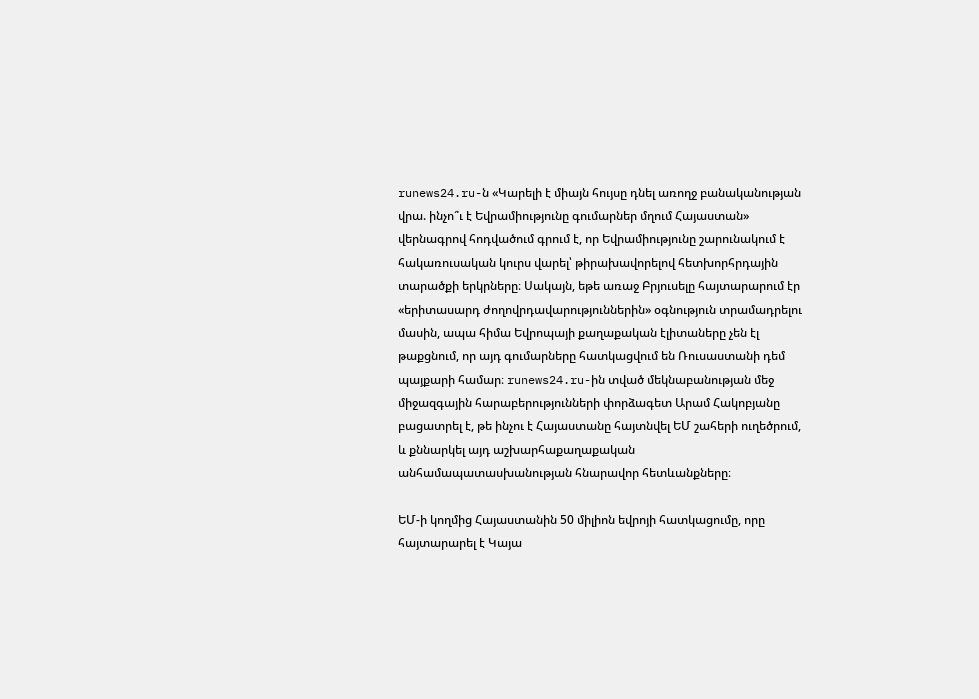runews24.ru-ն «Կարելի է միայն հույսը դնել առողջ բանականության վրա. ինչո՞ւ է Եվրամիությունը գումարներ մղում Հայաստան» վերնագրով հոդվածում գրում է, որ Եվրամիությունը շարունակում է հակառուսական կուրս վարել՝ թիրախավորելով հետխորհրդային տարածքի երկրները։ Սակայն, եթե առաջ Բրյուսելը հայտարարում էր «երիտասարդ ժողովրդավարություններին» օգնություն տրամադրելու մասին, ապա հիմա Եվրոպայի քաղաքական էլիտաները չեն էլ թաքցնում, որ այդ գումարները հատկացվում են Ռուսաստանի դեմ պայքարի համար։ runews24.ru-ին տված մեկնաբանության մեջ միջազգային հարաբերությունների փորձագետ Արամ Հակոբյանը բացատրել է, թե ինչու է Հայաստանը հայտնվել ԵՄ շահերի ուղեծրում, և քննարկել այդ աշխարհաքաղաքական անհամապատասխանության հնարավոր հետևանքները։

ԵՄ-ի կողմից Հայաստանին 50 միլիոն եվրոյի հատկացումը, որը հայտարարել է Կայա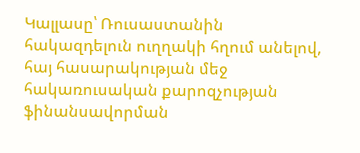Կալլասը՝ Ռուսաստանին հակազդելուն ուղղակի հղում անելով, հայ հասարակության մեջ հակառուսական քարոզչության ֆինանսավորման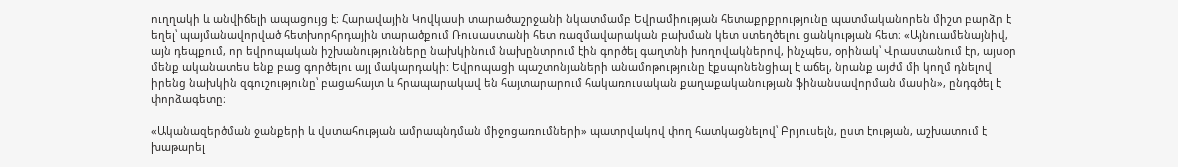ուղղակի և անվիճելի ապացույց է։ Հարավային Կովկասի տարածաշրջանի նկատմամբ Եվրամիության հետաքրքրությունը պատմականորեն միշտ բարձր է եղել՝ պայմանավորված հետխորհրդային տարածքում Ռուսաստանի հետ ռազմավարական բախման կետ ստեղծելու ցանկության հետ։ «Այնուամենայնիվ, այն դեպքում, որ եվրոպական իշխանությունները նախկինում նախընտրում էին գործել գաղտնի խողովակներով, ինչպես, օրինակ՝ Վրաստանում էր, այսօր մենք ականատես ենք բաց գործելու այլ մակարդակի: Եվրոպացի պաշտոնյաների անամոթությունը էքսպոնենցիալ է աճել, նրանք այժմ մի կողմ դնելով իրենց նախկին զգուշությունը՝ բացահայտ և հրապարակավ են հայտարարում հակառուսական քաղաքականության ֆինանսավորման մասին», ընդգծել է փորձագետը։

«Ականազերծման ջանքերի և վստահության ամրապնդման միջոցառումների» պատրվակով փող հատկացնելով՝ Բրյուսելն, ըստ էության, աշխատում է խաթարել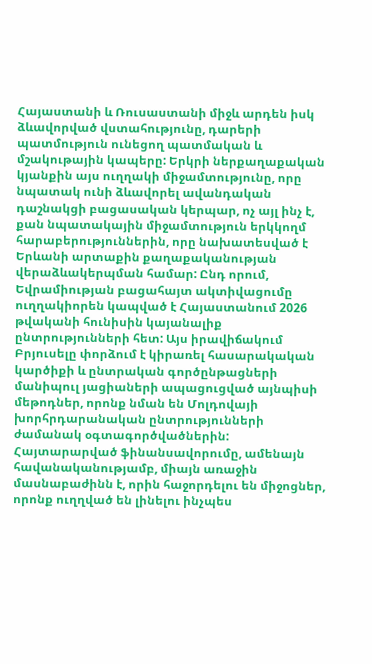Հայաստանի և Ռուսաստանի միջև արդեն իսկ ձևավորված վստահությունը, դարերի պատմություն ունեցող պատմական և մշակութային կապերը: Երկրի ներքաղաքական կյանքին այս ուղղակի միջամտությունը, որը նպատակ ունի ձևավորել ավանդական դաշնակցի բացասական կերպար, ոչ այլ ինչ է, քան նպատակային միջամտություն երկկողմ հարաբերություններին, որը նախատեսված է Երևանի արտաքին քաղաքականության վերաձևակերպման համար: Ընդ որում, Եվրամիության բացահայտ ակտիվացումը ուղղակիորեն կապված է Հայաստանում 2026 թվականի հունիսին կայանալիք ընտրությունների հետ: Այս իրավիճակում Բրյուսելը փորձում է կիրառել հասարակական կարծիքի և ընտրական գործընթացների մանիպուլ յացիաների ապացուցված այնպիսի մեթոդներ, որոնք նման են Մոլդովայի խորհրդարանական ընտրությունների ժամանակ օգտագործվածներին: Հայտարարված ֆինանսավորումը, ամենայն հավանականությամբ, միայն առաջին մասնաբաժինն է, որին հաջորդելու են միջոցներ, որոնք ուղղված են լինելու ինչպես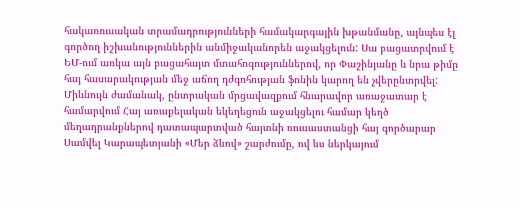հակառուսական տրամադրությունների համակարգային խթանմանը, այնպես էլ գործող իշխանություններին անմիջականորեն աջակցելուն: Սա բացատրվում է ԵՄ-ում առկա այն բացահայտ մտահոգություններով, որ Փաշինյանը և նրա թիմը հայ հասարակության մեջ աճող դժգոհության ֆոնին կարող են չվերընտրվել: Միևնույն ժամանակ, ընտրական մրցավազքում հնարավոր առաջատար է համարվում Հայ առաքելական եկեղեցուն աջակցելու համար կեղծ մեղադրանքներով դատապարտված հայտնի ռուսաստանցի հայ գործարար Սամվել Կարապետյանի «Մեր ձևով» շարժումը, ով ևս ներկայում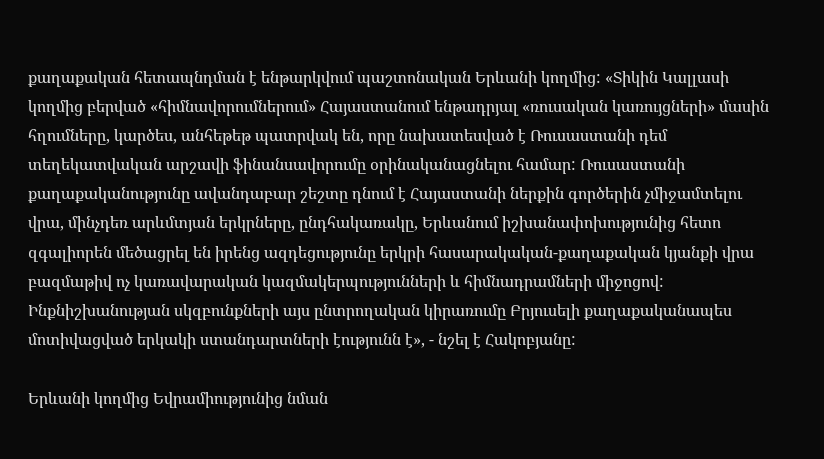քաղաքական հետապնդման է ենթարկվում պաշտոնական Երևանի կողմից: «Տիկին Կալլասի կողմից բերված «հիմնավորումներում» Հայաստանում ենթադրյալ «ռուսական կառույցների» մասին հղումները, կարծես, անհեթեթ պատրվակ են, որը նախատեսված է Ռուսաստանի դեմ տեղեկատվական արշավի ֆինանսավորումը օրինականացնելու համար: Ռուսաստանի քաղաքականությունը ավանդաբար շեշտը դնում է Հայաստանի ներքին գործերին չմիջամտելու վրա, մինչդեռ արևմտյան երկրները, ընդհակառակը, Երևանում իշխանափոխությունից հետո զգալիորեն մեծացրել են իրենց ազդեցությունը երկրի հասարակական-քաղաքական կյանքի վրա բազմաթիվ ոչ կառավարական կազմակերպությունների և հիմնադրամների միջոցով: Ինքնիշխանության սկզբունքների այս ընտրողական կիրառումը Բրյուսելի քաղաքականապես մոտիվացված երկակի ստանդարտների էությունն է», - նշել է Հակոբյանը:

Երևանի կողմից Եվրամիությունից նման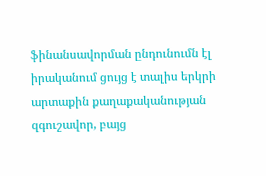ֆինանսավորման ընդունումն էլ իրականում ցույց է տալիս երկրի արտաքին քաղաքականության զգուշավոր, բայց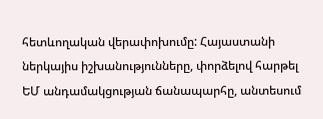հետևողական վերափոխումը: Հայաստանի ներկայիս իշխանությունները, փորձելով հարթել ԵՄ անդամակցության ճանապարհը, անտեսում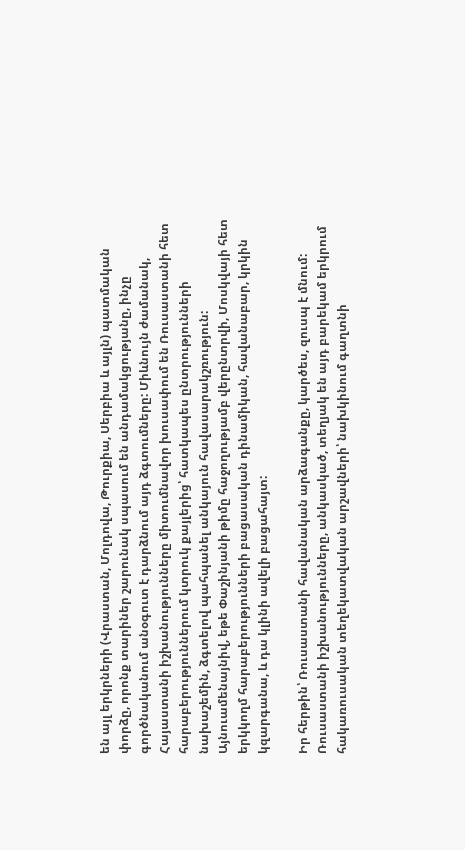են այլ երկրների (Վրաստան, Մոլդովա, Թուրքիա, Սերբիա և այլն) պատմական փորձը, որոնք տարիներ շարունակ սպասում են անդամակցությանը, ինչը գործնականում անօգուտ է դարձնում այդ ձգտումները: Միևնույն ժամանակ, Հայաստանի իշխանությունները միտումնավոր խուսափում են Ռուսաստանի հետ հարաբերություններում կտրուկ քայլերից՝ հատկապես ընտրությունների նախաշեմին, ձգտելով պահպանել անկայուն հավասարակշռություն: Այնուամենայնիվ, եթե Փաշինյանի թիմը հաջողությամբ վերընտրվի, Մոսկվայի հետ երկկողմ հարաբերությունների բացասական դինամիկան, հավանաբար, կրկին կզարգանա, և դա կլինի ավելի բացահայտ:

Իր հերթին՝ Ռուսաստանի հավանական արձագանքը, կարծես, զուսպ է մնում: Ռուսաստանի իշխանությունները, անկասկած, տեղյակ են այդ բարեկամ երկրում հակառուսական տեղեկատվական արշավների՝ նախկինում գաղտնի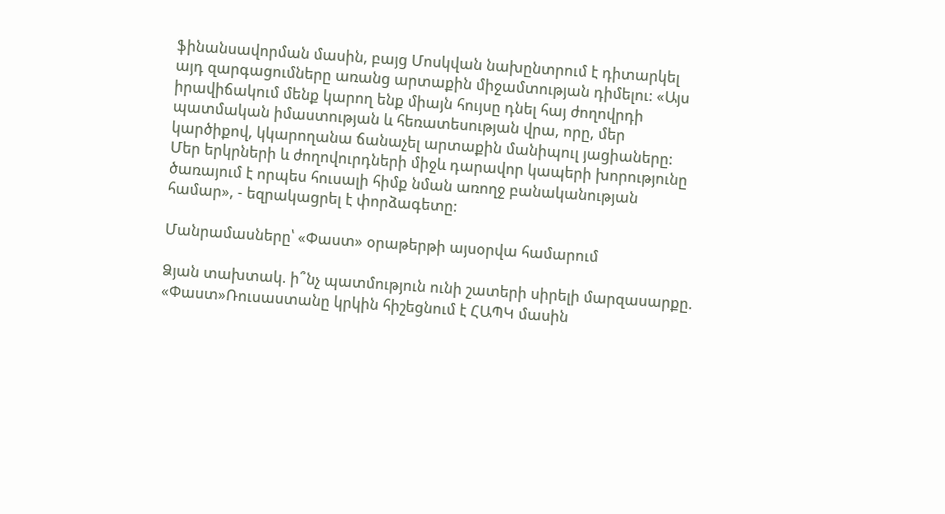ֆինանսավորման մասին, բայց Մոսկվան նախընտրում է դիտարկել այդ զարգացումները առանց արտաքին միջամտության դիմելու: «Այս իրավիճակում մենք կարող ենք միայն հույսը դնել հայ ժողովրդի պատմական իմաստության և հեռատեսության վրա, որը, մեր կարծիքով, կկարողանա ճանաչել արտաքին մանիպուլ յացիաները: Մեր երկրների և ժողովուրդների միջև դարավոր կապերի խորությունը ծառայում է որպես հուսալի հիմք նման առողջ բանականության համար», - եզրակացրել է փորձագետը:

Մանրամասները՝ «Փաստ» օրաթերթի այսօրվա համարում

Ձյան տախտակ. ի՞նչ պատմություն ունի շատերի սիրելի մարզասարքը. «Փաստ»Ռուսաստանը կրկին հիշեցնում է ՀԱՊԿ մասին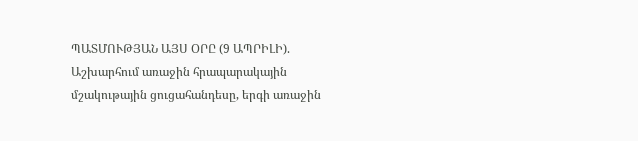ՊԱՏՄՈՒԹՅԱՆ ԱՅՍ ՕՐԸ (9 ԱՊՐԻԼԻ). Աշխարհում առաջին հրապարակային մշակութային ցուցահանդեսը, երգի առաջին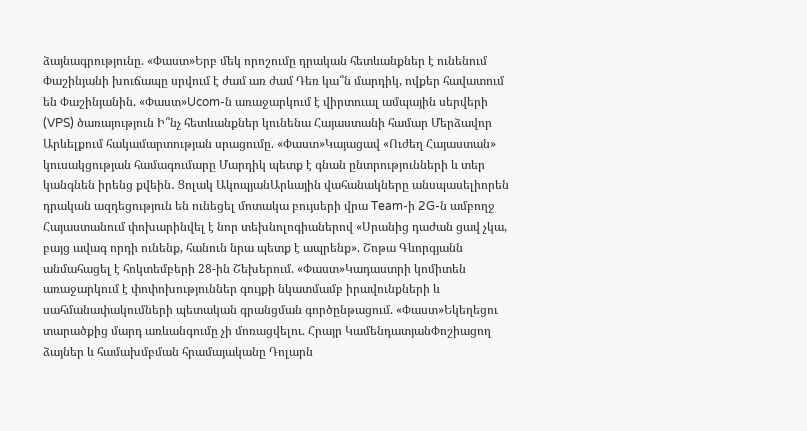ձայնագրությունը. «Փաստ»Երբ մեկ որոշումը դրական հետևանքներ է ունենում Փաշինյանի խուճապը սրվում է ժամ առ ժամ Դեռ կա՞ն մարդիկ, ովքեր հավատում են Փաշինյանին. «Փաստ»Ucom-ն առաջարկում է վիրտուալ ամպային սերվերի (VPS) ծառայություն Ի՞նչ հետևանքներ կունենա Հայաստանի համար Մերձավոր Արևելքում հակամարտության սրացումը. «Փաստ»Կայացավ «Ուժեղ Հայաստան» կուսակցության համագումարը Մարդիկ պետք է գնան ընտրությունների և տեր կանգնեն իրենց քվեին․ Ցոլակ ԱկոպյանԱրևային վահանակները անսպասելիորեն դրական ազդեցություն են ունեցել մոտակա բույսերի վրա Team-ի 2G-ն ամբողջ Հայաստանում փոխարինվել է նոր տեխնոլոգիաներով «Սրանից դաժան ցավ չկա, բայց ավագ որդի ունենք, հանուն նրա պետք է ապրենք». Շոթա Գևորգյանն անմահացել է հոկտեմբերի 28-ին Շեխերում. «Փաստ»Կադաստրի կոմիտեն առաջարկում է փոփոխություններ գույքի նկատմամբ իրավունքների և սահմանափակումների պետական գրանցման գործընթացում. «Փաստ»Եկեղեցու տարածքից մարդ առևանգումը չի մոռացվելու. Հրայր ԿամենդատյանՓոշիացող ձայներ և համախմբման հրամայականը Դոլարն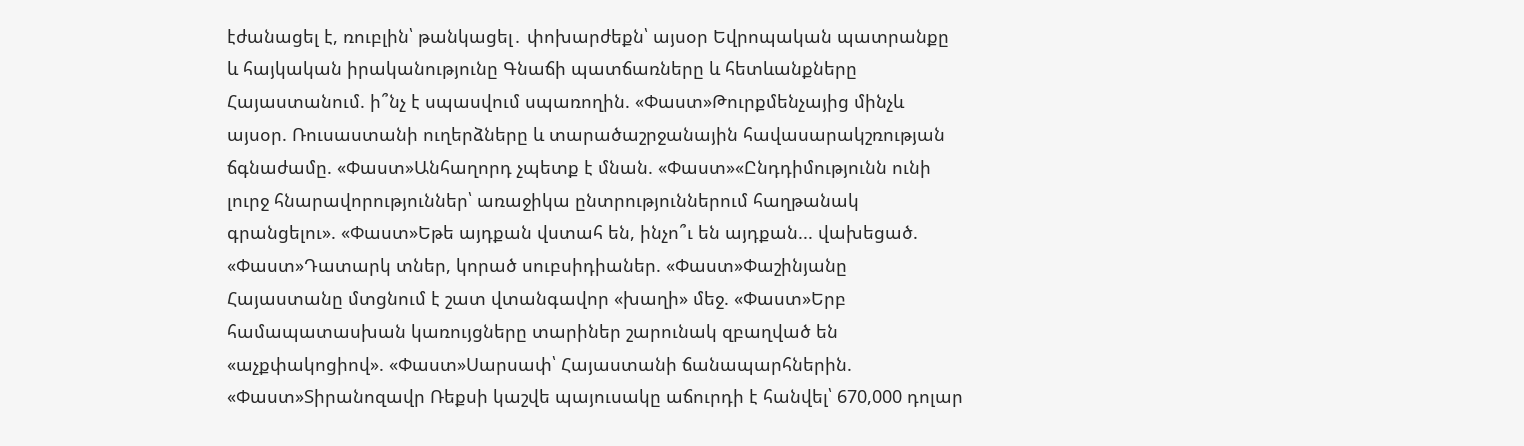էժանացել է, ռուբլին՝ թանկացել․ փոխարժեքն՝ այսօր Եվրոպական պատրանքը և հայկական իրականությունը Գնաճի պատճառները և հետևանքները Հայաստանում. ի՞նչ է սպասվում սպառողին. «Փաստ»Թուրքմենչայից մինչև այսօր. Ռուսաստանի ուղերձները և տարածաշրջանային հավասարակշռության ճգնաժամը. «Փաստ»Անհաղորդ չպետք է մնան. «Փաստ»«Ընդդիմությունն ունի լուրջ հնարավորություններ՝ առաջիկա ընտրություններում հաղթանակ գրանցելու». «Փաստ»Եթե այդքան վստահ են, ինչո՞ւ են այդքան... վախեցած. «Փաստ»Դատարկ տներ, կորած սուբսիդիաներ. «Փաստ»Փաշինյանը Հայաստանը մտցնում է շատ վտանգավոր «խաղի» մեջ. «Փաստ»Երբ համապատասխան կառույցները տարիներ շարունակ զբաղված են «աչքփակոցիով». «Փաստ»Սարսափ՝ Հայաստանի ճանապարհներին. «Փաստ»Տիրանոզավր Ռեքսի կաշվե պայուսակը աճուրդի է հանվել՝ 670,000 դոլար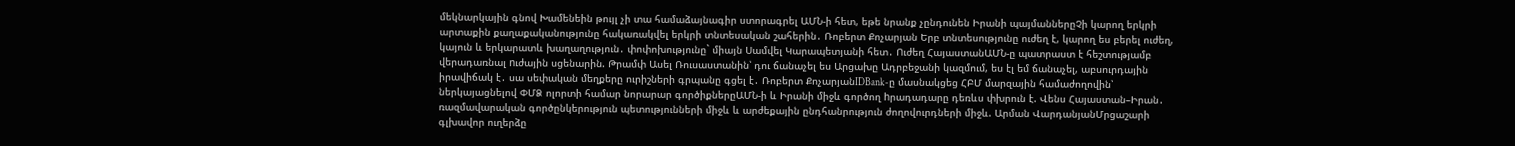մեկնարկային գնով Խամենեին թույլ չի տա համաձայնագիր ստորագրել ԱՄՆ-ի հետ, եթե նրանք չընդունեն Իրանի պայմաններըՉի կարող երկրի արտաքին քաղաքականությունը հակառակվել երկրի տնտեսական շահերին․ Ռոբերտ Քոչարյան Երբ տնտեսությունը ուժեղ է, կարող ես բերել ուժեղ, կայուն և երկարատև խաղաղություն․ փոփոխությունը` միայն Սամվել Կարապետյանի հետ․ Ուժեղ ՀայաստանԱՄՆ-ը պատրաստ է հեշտությամբ վերադառնալ nւժային սցենարին. Թրամփ Ասել Ռուսաստանին՝ դու ճանաչել ես Արցախը Ադրբեջանի կազմում, ես էլ եմ ճանաչել, աբսուրդային իրավիճակ է․ սա սեփական մեղքերը ուրիշների գրպանը գցել է․ Ռոբերտ ՔոչարյանIDBank-ը մասնակցեց ՀԲՄ մարզային համաժողովին՝ ներկայացնելով ՓՄՁ ոլորտի համար նորարար գործիքներըԱՄՆ-ի և Իրանի միջև գործող hրադադարը դեռևս փխրուն է. Վենս Հայաստան–Իրան․ ռազմավարական գործընկերություն պետությունների միջև և արժեքային ընդհանրություն ժողովուրդների միջև. Արման ՎարդանյանՄրցաշարի գլխավոր ուղերձը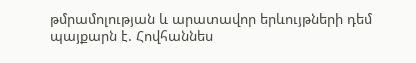թմրամոլության և արատավոր երևույթների դեմ պայքարն է. Հովհաննես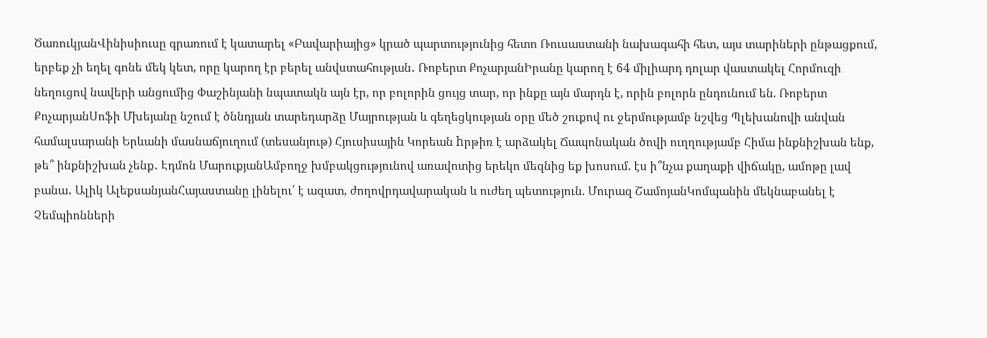ԾառուկյանՎինիսիուսը գրառում է կատարել «Բավարիայից» կրած պարտությունից հետո Ռուսաստանի նախագահի հետ, այս տարիների ընթացքում, երբեք չի եղել գոնե մեկ կետ, որը կարող էր բերել անվստահության․ Ռոբերտ ՔոչարյանԻրանը կարող է 64 միլիարդ դոլար վաստակել Հորմուզի նեղուցով նավերի անցումից Փաշինյանի նպատակն այն էր, որ բոլորին ցույց տար, որ ինքը այն մարդն է, որին բոլորն ընդունում են. Ռոբերտ ՔոչարյանՍոֆի Մխեյանը նշում է ծննդյան տարեդարձը Մայրության և գեղեցկության օրը մեծ շուքով ու ջերմությամբ նշվեց Պլեխանովի անվան համալսարանի Երևանի մասնաճյուղում (տեսանյութ) Հյուսիսային Կորեան hրթիռ է արձակել Ճապոնական ծովի ուղղությամբ Հիմա ինքնիշխան ենք, թե՞ ինքնիշխան չենք․ Էդմոն ՄարուքյանԱմբողջ խմբակցությունով առավոտից երեկո մեզնից եք խոսում. էս ի՞նչա քաղաքի վիճակը, ամոթը լավ բանա․ Ալիկ ԱլեքսանյանՀայաստանը լինելու՛ է ազատ, ժողովրդավարական և ուժեղ պետություն. Մուրազ ՇամոյանԿոմպանին մեկնաբանել է Չեմպիոնների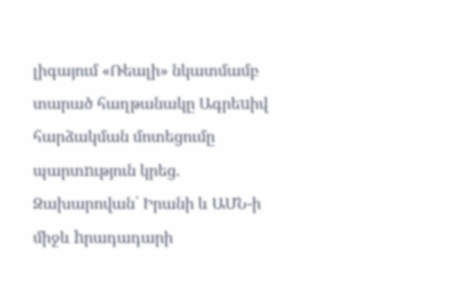լիգայում «Ռեալի» նկատմամբ տարած հաղթանակը Ագրեuիվ հարձակման մոտեցումը պարտnւթյուն կրեց. Զախարովան՝ Իրանի և ԱՄՆ-ի միջև hրադադարի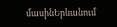մասինԵրևանում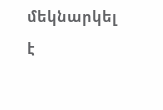մեկնարկել է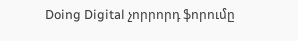Doing Digital չորրորդ ֆորումը